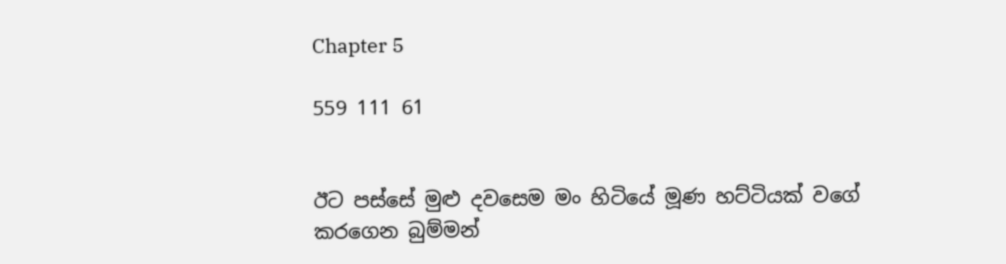Chapter 5

559 111 61


ඊට පස්සේ මුළු දවසෙම මං හිටියේ මූණ හට්ටියක් වගේ කරගෙන බුම්මන්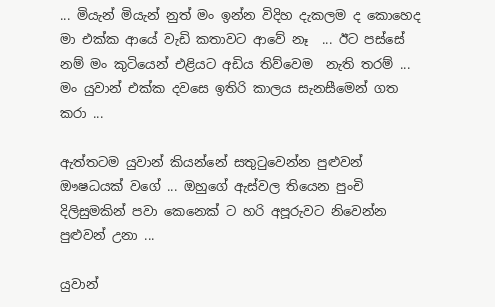... මියැන් මියැන් නුත් මං ඉන්න විදිහ දැකලම ද කොහෙද මා එක්ක ආයේ වැඩි කතාවට ආවේ නෑ  ... ඊට පස්සේ නම් මං කුටියෙන් එළියට අඩිය තිව්වෙම  නැති තරම් ... මං යුවාන් එක්ක දවසෙ ඉතිරි කාලය සැනසීමෙන් ගත කරා ...

ඇත්තටම යුවාන් කියන්නේ සතුටුවෙන්න පුළුවන් ඖෂධයක් වගේ ... ඔහුගේ ඇස්වල තියෙන පුංචි දිලිසුමකින් පවා කෙනෙක් ට හරි අපූරුවට නිවෙන්න පුළුවන් උනා ...

යුවාන්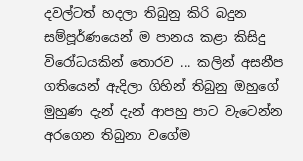දවල්ටත් හදලා තිබුනු කිරි බදුන සම්පූර්ණයෙන් ම පානය කළා කිසිදු විරෝධයකින් තොරව ... කලින් අසනීප ගතියෙන් ඇදිලා ගිහින් තිබුනු ඔහුගේ මුහුණ දැන් දැන් ආපහු පාට වැටෙන්න අරගෙන තිබුනා වගේම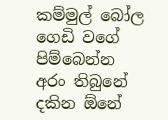කම්මුල් බෝල ගෙඩි වගේ පිම්බෙන්න අරං තිබුනේ දකින ඕනේ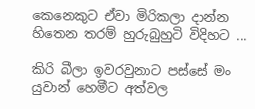කෙනෙකුට ඒවා මිරිකලා දාන්න හිතෙන තරම් හුරුබුහුටි විදිහට ...

කිරි බීලා ඉවරවුනාට පස්සේ මං යුවාන් හෙමීට අත්වල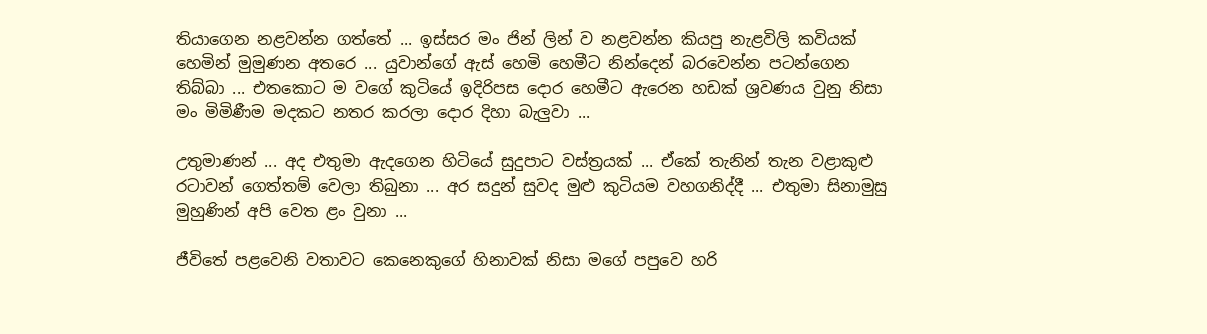තියාගෙන නළවන්න ගත්තේ ... ඉස්සර මං ජින් ලින් ව නළවන්න කියපු නැළවිලි කවියක් හෙමින් මුමුණන අතරෙ ... යුවාන්ගේ ඇස් හෙමි හෙමීට නින්දෙන් බරවෙන්න පටන්ගෙන තිබ්බා ... එතකොට ම වගේ කුටියේ ඉදිරිපස දොර හෙමීට ඇරෙන හඩක් ශ්‍රවණය වුනු නිසා මං මිමිණීම මදකට නතර කරලා දොර දිහා බැලුවා ...

උතුමාණන් ... අද එතුමා ඇදගෙන හිටියේ සුදුපාට වස්ත්‍රයක් ... ඒකේ තැනින් තැන වළාකුළු රටාවන් ගෙත්තම් වෙලා තිබුනා ... අර සදුන් සුවද මුළු කුටියම වහගනිද්දී ... එතුමා සිනාමුසු මුහුණින් අපි වෙත ළං වුනා ...

ජීවිතේ පළවෙනි වතාවට කෙනෙකුගේ හිනාවක් නිසා මගේ පපුවෙ හරි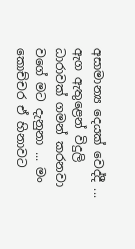අසාමාන්‍ය දෙයක් වෙද්දී ... ඇග ඇතුළෙන් විදුලි ධාරාවක් ගමන් කරනවා වගේ මට දැනුනා ... මං කොච්චර ඒ හිනාවට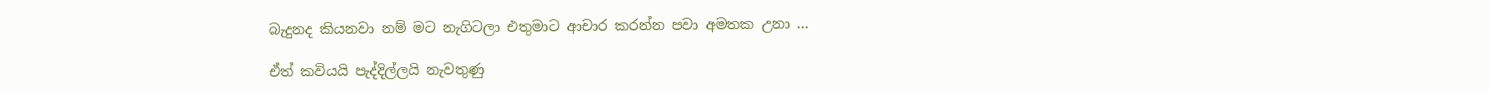බැදුනද කියනවා නම් මට නැගිටලා එතුමාට ආචාර කරන්න පවා අමතක උනා ...

ඒත් කවියයි පැද්දිල්ලයි නැවතුණු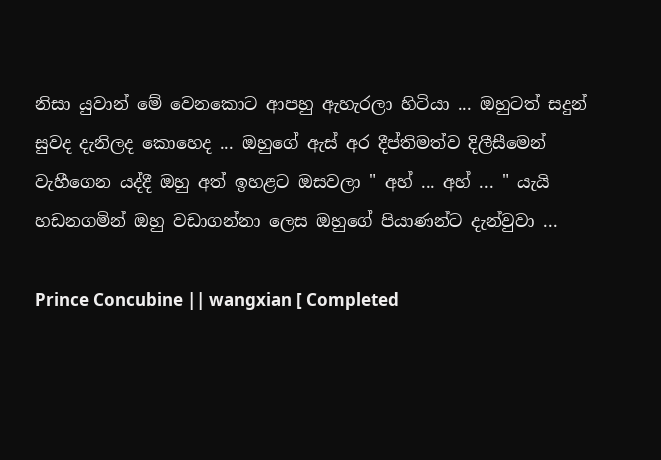නිසා යුවාන් මේ වෙනකොට ආපහු ඇහැරලා හිටියා ... ඔහුටත් සදුන් සුවද දැනිලද කොහෙද ... ඔහුගේ ඇස් අර දීප්තිමත්ව දිලීසීමෙන් වැහීගෙන යද්දී ඔහු අත් ඉහළට ඔසවලා " අහ් ... අහ් ... " යැයි හඩනගමින් ඔහු වඩාගන්නා ලෙස ඔහුගේ පියාණන්ට දැන්වුවා ...

Prince Concubine || wangxian [ Completed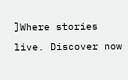]Where stories live. Discover now